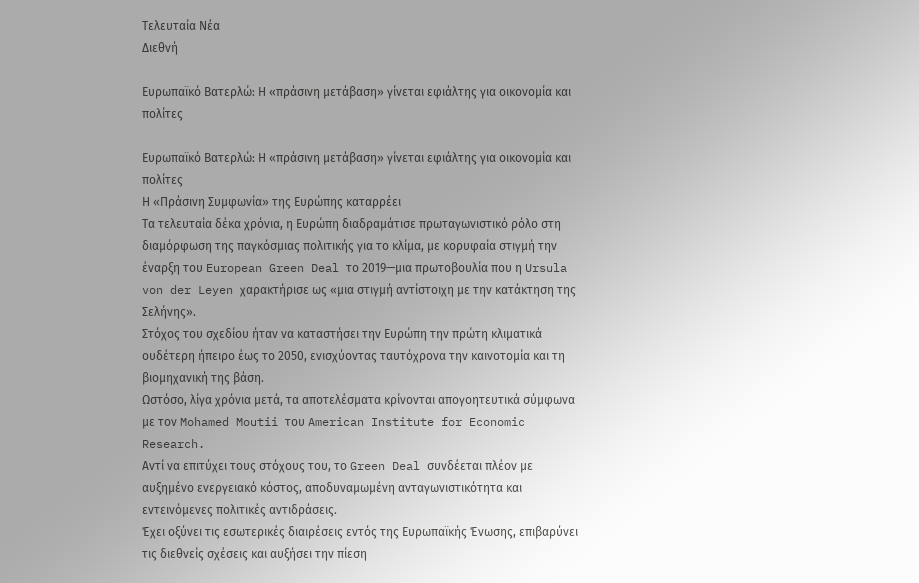Τελευταία Νέα
Διεθνή

Ευρωπαϊκό Βατερλώ: Η «πράσινη μετάβαση» γίνεται εφιάλτης για οικονομία και πολίτες

Ευρωπαϊκό Βατερλώ: Η «πράσινη μετάβαση» γίνεται εφιάλτης για οικονομία και πολίτες
Η «Πράσινη Συμφωνία» της Ευρώπης καταρρέει
Τα τελευταία δέκα χρόνια, η Ευρώπη διαδραμάτισε πρωταγωνιστικό ρόλο στη διαμόρφωση της παγκόσμιας πολιτικής για το κλίμα, με κορυφαία στιγμή την έναρξη του European Green Deal το 2019—μια πρωτοβουλία που η Ursula von der Leyen χαρακτήρισε ως «μια στιγμή αντίστοιχη με την κατάκτηση της Σελήνης».
Στόχος του σχεδίου ήταν να καταστήσει την Ευρώπη την πρώτη κλιματικά ουδέτερη ήπειρο έως το 2050, ενισχύοντας ταυτόχρονα την καινοτομία και τη βιομηχανική της βάση.
Ωστόσο, λίγα χρόνια μετά, τα αποτελέσματα κρίνονται απογοητευτικά σύμφωνα με τον Mohamed Moutii του American Institute for Economic Research.
Αντί να επιτύχει τους στόχους του, το Green Deal συνδέεται πλέον με αυξημένο ενεργειακό κόστος, αποδυναμωμένη ανταγωνιστικότητα και εντεινόμενες πολιτικές αντιδράσεις.
Έχει οξύνει τις εσωτερικές διαιρέσεις εντός της Ευρωπαϊκής Ένωσης, επιβαρύνει τις διεθνείς σχέσεις και αυξήσει την πίεση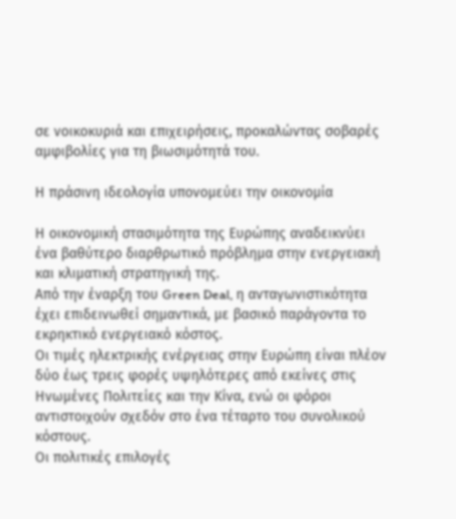σε νοικοκυριά και επιχειρήσεις, προκαλώντας σοβαρές αμφιβολίες για τη βιωσιμότητά του.

Η πράσινη ιδεολογία υπονομεύει την οικονομία

Η οικονομική στασιμότητα της Ευρώπης αναδεικνύει ένα βαθύτερο διαρθρωτικό πρόβλημα στην ενεργειακή και κλιματική στρατηγική της.
Από την έναρξη του Green Deal, η ανταγωνιστικότητα έχει επιδεινωθεί σημαντικά, με βασικό παράγοντα το εκρηκτικό ενεργειακό κόστος.
Οι τιμές ηλεκτρικής ενέργειας στην Ευρώπη είναι πλέον δύο έως τρεις φορές υψηλότερες από εκείνες στις Ηνωμένες Πολιτείες και την Κίνα, ενώ οι φόροι αντιστοιχούν σχεδόν στο ένα τέταρτο του συνολικού κόστους.
Οι πολιτικές επιλογές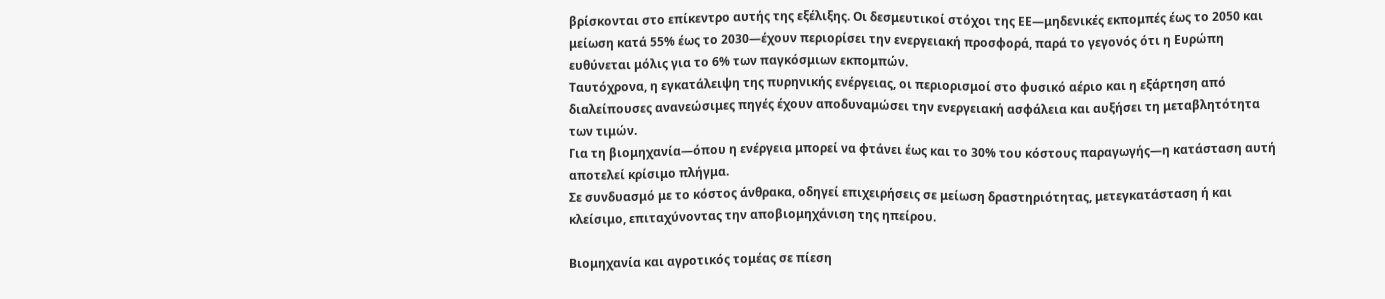βρίσκονται στο επίκεντρο αυτής της εξέλιξης. Οι δεσμευτικοί στόχοι της ΕΕ—μηδενικές εκπομπές έως το 2050 και μείωση κατά 55% έως το 2030—έχουν περιορίσει την ενεργειακή προσφορά, παρά το γεγονός ότι η Ευρώπη ευθύνεται μόλις για το 6% των παγκόσμιων εκπομπών.
Ταυτόχρονα, η εγκατάλειψη της πυρηνικής ενέργειας, οι περιορισμοί στο φυσικό αέριο και η εξάρτηση από διαλείπουσες ανανεώσιμες πηγές έχουν αποδυναμώσει την ενεργειακή ασφάλεια και αυξήσει τη μεταβλητότητα των τιμών.
Για τη βιομηχανία—όπου η ενέργεια μπορεί να φτάνει έως και το 30% του κόστους παραγωγής—η κατάσταση αυτή αποτελεί κρίσιμο πλήγμα.
Σε συνδυασμό με το κόστος άνθρακα, οδηγεί επιχειρήσεις σε μείωση δραστηριότητας, μετεγκατάσταση ή και κλείσιμο, επιταχύνοντας την αποβιομηχάνιση της ηπείρου.

Βιομηχανία και αγροτικός τομέας σε πίεση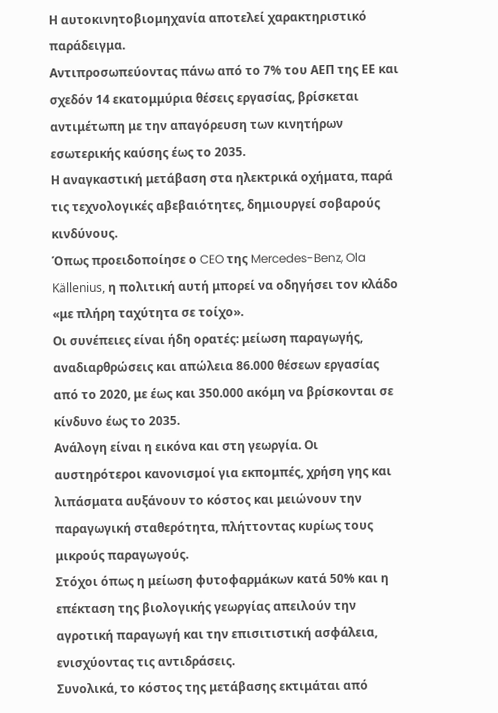Η αυτοκινητοβιομηχανία αποτελεί χαρακτηριστικό παράδειγμα.
Αντιπροσωπεύοντας πάνω από το 7% του ΑΕΠ της ΕΕ και σχεδόν 14 εκατομμύρια θέσεις εργασίας, βρίσκεται αντιμέτωπη με την απαγόρευση των κινητήρων εσωτερικής καύσης έως το 2035.
Η αναγκαστική μετάβαση στα ηλεκτρικά οχήματα, παρά τις τεχνολογικές αβεβαιότητες, δημιουργεί σοβαρούς κινδύνους.
Όπως προειδοποίησε ο CEO της Mercedes-Benz, Ola Källenius, η πολιτική αυτή μπορεί να οδηγήσει τον κλάδο «με πλήρη ταχύτητα σε τοίχο».
Οι συνέπειες είναι ήδη ορατές: μείωση παραγωγής, αναδιαρθρώσεις και απώλεια 86.000 θέσεων εργασίας από το 2020, με έως και 350.000 ακόμη να βρίσκονται σε κίνδυνο έως το 2035.
Ανάλογη είναι η εικόνα και στη γεωργία. Οι αυστηρότεροι κανονισμοί για εκπομπές, χρήση γης και λιπάσματα αυξάνουν το κόστος και μειώνουν την παραγωγική σταθερότητα, πλήττοντας κυρίως τους μικρούς παραγωγούς.
Στόχοι όπως η μείωση φυτοφαρμάκων κατά 50% και η επέκταση της βιολογικής γεωργίας απειλούν την αγροτική παραγωγή και την επισιτιστική ασφάλεια, ενισχύοντας τις αντιδράσεις.
Συνολικά, το κόστος της μετάβασης εκτιμάται από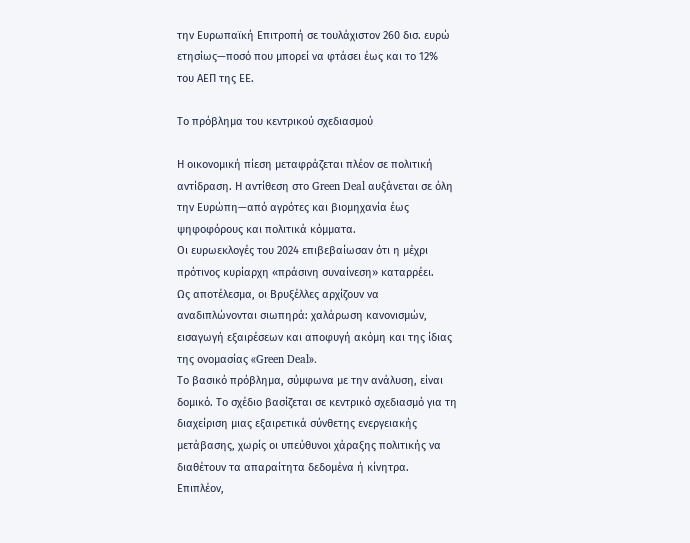την Ευρωπαϊκή Επιτροπή σε τουλάχιστον 260 δισ. ευρώ ετησίως—ποσό που μπορεί να φτάσει έως και το 12% του ΑΕΠ της ΕΕ.

Το πρόβλημα του κεντρικού σχεδιασμού

Η οικονομική πίεση μεταφράζεται πλέον σε πολιτική αντίδραση. Η αντίθεση στο Green Deal αυξάνεται σε όλη την Ευρώπη—από αγρότες και βιομηχανία έως ψηφοφόρους και πολιτικά κόμματα.
Οι ευρωεκλογές του 2024 επιβεβαίωσαν ότι η μέχρι πρότινος κυρίαρχη «πράσινη συναίνεση» καταρρέει.
Ως αποτέλεσμα, οι Βρυξέλλες αρχίζουν να αναδιπλώνονται σιωπηρά: χαλάρωση κανονισμών, εισαγωγή εξαιρέσεων και αποφυγή ακόμη και της ίδιας της ονομασίας «Green Deal».
Το βασικό πρόβλημα, σύμφωνα με την ανάλυση, είναι δομικό. Το σχέδιο βασίζεται σε κεντρικό σχεδιασμό για τη διαχείριση μιας εξαιρετικά σύνθετης ενεργειακής μετάβασης, χωρίς οι υπεύθυνοι χάραξης πολιτικής να διαθέτουν τα απαραίτητα δεδομένα ή κίνητρα.
Επιπλέον,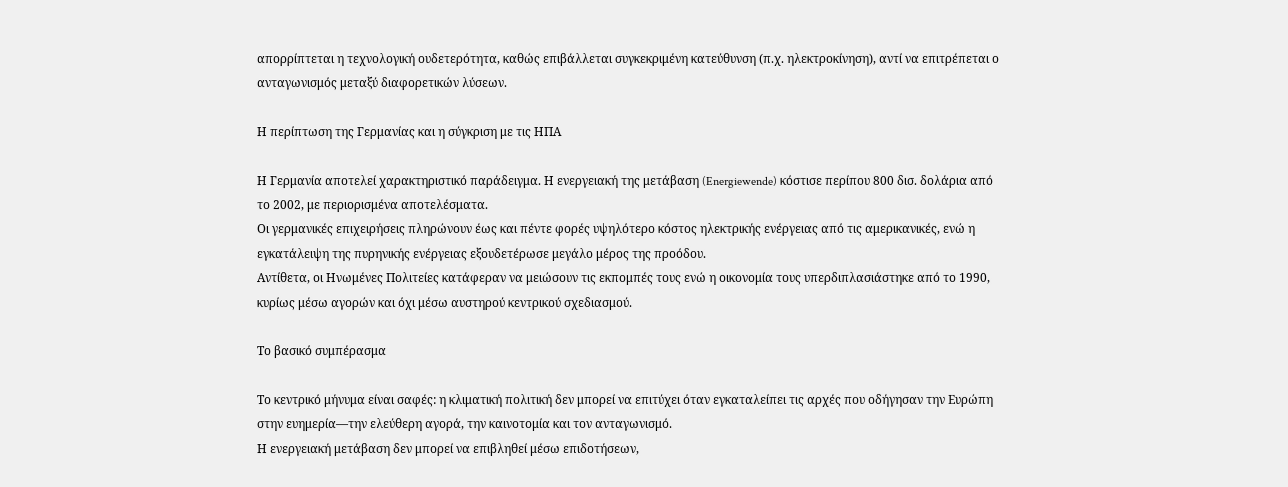απορρίπτεται η τεχνολογική ουδετερότητα, καθώς επιβάλλεται συγκεκριμένη κατεύθυνση (π.χ. ηλεκτροκίνηση), αντί να επιτρέπεται ο ανταγωνισμός μεταξύ διαφορετικών λύσεων.

Η περίπτωση της Γερμανίας και η σύγκριση με τις ΗΠΑ

Η Γερμανία αποτελεί χαρακτηριστικό παράδειγμα. Η ενεργειακή της μετάβαση (Energiewende) κόστισε περίπου 800 δισ. δολάρια από το 2002, με περιορισμένα αποτελέσματα.
Οι γερμανικές επιχειρήσεις πληρώνουν έως και πέντε φορές υψηλότερο κόστος ηλεκτρικής ενέργειας από τις αμερικανικές, ενώ η εγκατάλειψη της πυρηνικής ενέργειας εξουδετέρωσε μεγάλο μέρος της προόδου.
Αντίθετα, οι Ηνωμένες Πολιτείες κατάφεραν να μειώσουν τις εκπομπές τους ενώ η οικονομία τους υπερδιπλασιάστηκε από το 1990, κυρίως μέσω αγορών και όχι μέσω αυστηρού κεντρικού σχεδιασμού.

Το βασικό συμπέρασμα

Το κεντρικό μήνυμα είναι σαφές: η κλιματική πολιτική δεν μπορεί να επιτύχει όταν εγκαταλείπει τις αρχές που οδήγησαν την Ευρώπη στην ευημερία—την ελεύθερη αγορά, την καινοτομία και τον ανταγωνισμό.
Η ενεργειακή μετάβαση δεν μπορεί να επιβληθεί μέσω επιδοτήσεων,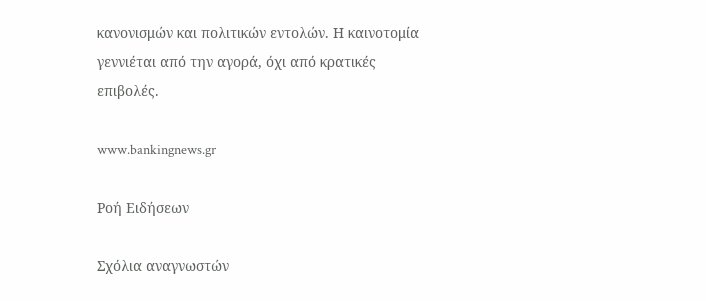κανονισμών και πολιτικών εντολών. Η καινοτομία γεννιέται από την αγορά, όχι από κρατικές επιβολές.

www.bankingnews.gr

Ρoή Ειδήσεων

Σχόλια αναγνωστών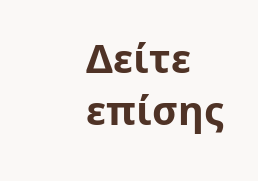Δείτε επίσης